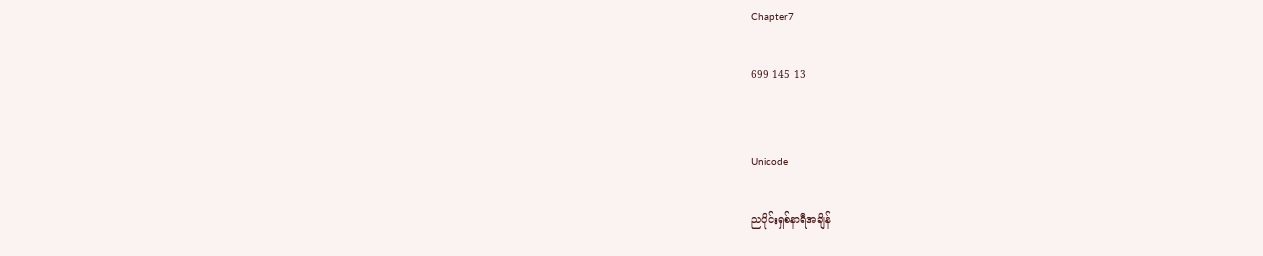Chapter7

699 145 13


Unicode

ညပိုင်းရှစ်နာရီအချိန်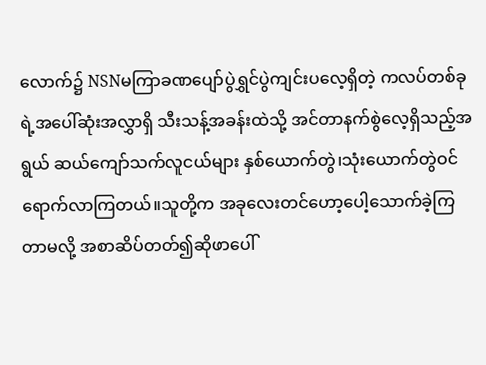လောက်၌ NSNမကြာခဏပျော်ပွဲရွှင်ပွဲကျင်းပလေ့ရှိတဲ့ ကလပ်တစ်ခုရဲ့အပေါ်ဆုံးအလွှာရှိ သီးသန့်အခန်းထဲသို့ အင်တာနက်စွဲလေ့ရှိသည့်အရွယ် ဆယ်ကျော်သက်လူငယ်များ နှစ်ယောက်တွဲ၊သုံးယောက်တွဲဝင်ရောက်လာကြတယ်။သူတို့က အခုလေးတင်ဟော့ပေါ့သောက်ခဲ့ကြတာမလို့ အစာဆိပ်တတ်၍ဆိုဖာပေါ်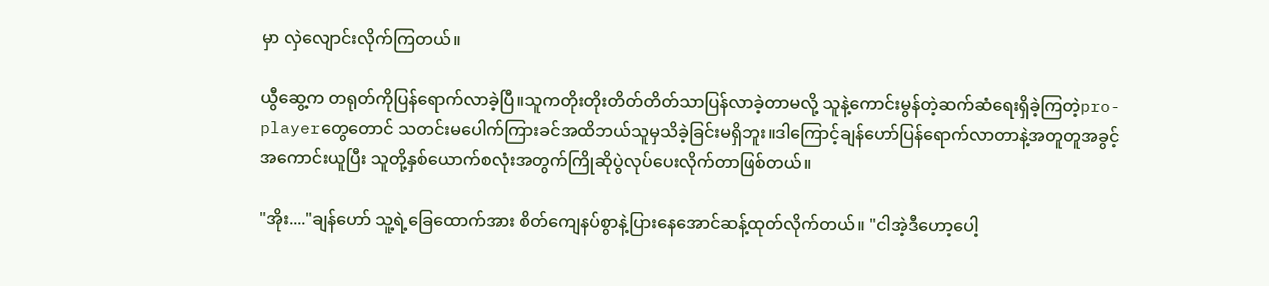မှာ လှဲလျောင်းလိုက်ကြတယ်။

ယွီဆွေ့က တရုတ်ကိုပြန်ရောက်လာခဲ့ပြီ။သူကတိုးတိုးတိတ်တိတ်သာပြန်လာခဲ့တာမလို့ သူနဲ့ကောင်းမွန်တဲ့ဆက်ဆံရေးရှိခဲ့ကြတဲ့pro-playerတွေတောင် သတင်းမပေါက်ကြားခင်အထိဘယ်သူမှသိခဲ့ခြင်းမရှိဘူး။ဒါကြောင့်ချန်ဟော်ပြန်ရောက်လာတာနဲ့အတူတူအခွင့်အကောင်းယူပြီး သူတို့နှစ်ယောက်စလုံးအတွက်ကြိုဆိုပွဲလုပ်ပေးလိုက်တာဖြစ်တယ်။

"အိုး...."ချန်ဟော် သူ့ရဲ့ခြေထောက်အား စိတ်ကျေနပ်စွာနဲ့ပြားနေအောင်ဆန့်ထုတ်လိုက်တယ်။ "ငါအဲ့ဒီဟော့ပေါ့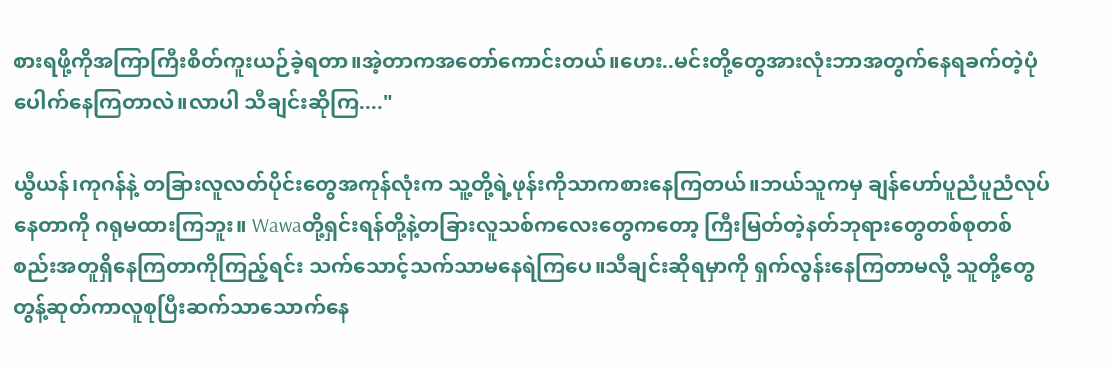စားရဖို့ကိုအကြာကြီးစိတ်ကူးယဉ်ခဲ့ရတာ။အဲ့တာကအတော်ကောင်းတယ်။ဟေး..မင်းတို့တွေအားလုံးဘာအတွက်နေရခက်တဲ့ပုံပေါက်နေကြတာလဲ။လာပါ သီချင်းဆိုကြ...."

ယွီယန်၊ကုဂန်နဲ့ တခြားလူလတ်ပိုင်းတွေအကုန်လုံးက သူ့တို့ရဲ့ဖုန်းကိုသာကစားနေကြတယ်။ဘယ်သူကမှ ချန်ဟော်ပူညံပူညံလုပ်နေတာကို ဂရုမထားကြဘူး။ Wawaတို့ရှင်းရန်တို့နဲ့တခြားလူသစ်ကလေးတွေကတော့ ကြီးမြတ်တဲ့နတ်ဘုရားတွေတစ်စုတစ်စည်းအတူရှိနေကြတာကိုကြည့်ရင်း သက်သောင့်သက်သာမနေရဲကြပေ။သီချင်းဆိုရမှာကို ရှက်လွန်းနေကြတာမလို့ သူတို့တွေတွန့်ဆုတ်ကာလူစုပြီးဆက်သာသောက်နေ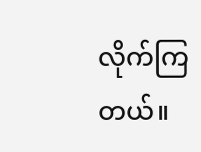လိုက်ကြတယ်။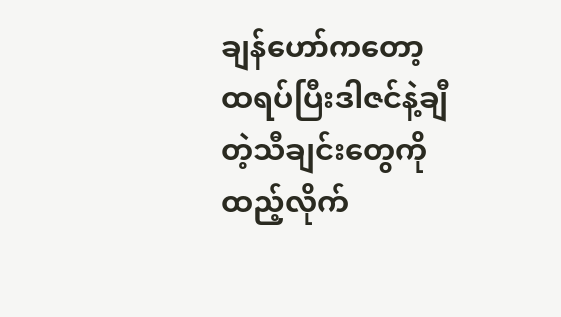ချန်ဟော်ကတော့ ထရပ်ပြီးဒါဇင်နဲ့ချီတဲ့သီချင်းတွေကိုထည့်လိုက်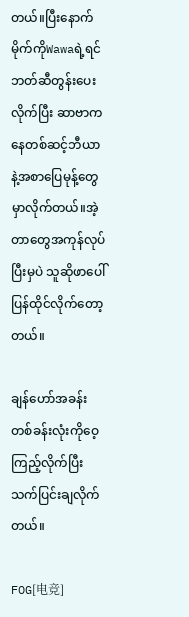တယ်။ပြီးနောက် မိုက်ကိုWawaရဲ့ရင်ဘတ်ဆီတွန်းပေးလိုက်ပြီး ဆာဗာကနေတစ်ဆင့်ဘီယာနဲ့အစာပြေမုန့်တွေမှာလိုက်တယ်။အဲ့တာတွေအကုန်လုပ်ပြီးမှပဲ သူဆိုဖာပေါ်ပြန်ထိုင်လိုက်တော့တယ်။

ချန်ဟော်အခန်းတစ်ခန်းလုံးကိုဝေ့ကြည့်လိုက်ပြီးသက်ပြင်းချလိုက်တယ်။

FOG[电竞]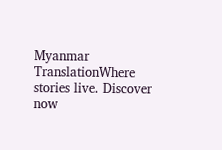Myanmar TranslationWhere stories live. Discover now